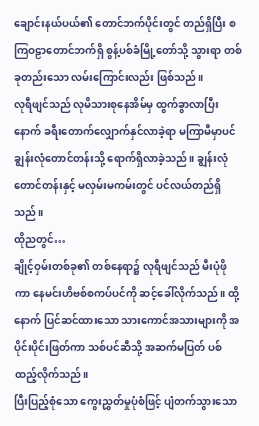ချောင်းနယ်ပယ်၏ တောင်ဘက်ပိုင်းတွင် တည်ရှိပြီး စကြဝဠာတောင်ဘက်ရှိ စွန့်ပစ်ခံမြို့တော်သို့ သွားရာ တစ်ခုတည်းသော လမ်းကြောင်းလည်း ဖြစ်သည်။
လုရီဖျင်သည် လုမိသားစုနေအိမ်မှ ထွက်ခွာလာပြီးနောက် ခရီးတောက်လျှောက်နှင်လာခဲ့ရာ မကြာမီမှာပင် ချွန်းလုံတောင်တန်းသို့ ရောက်ရှိလာခဲ့သည်။ ချွန်းလုံတောင်တန်းနှင့် မလှမ်းမကမ်းတွင် ပင်လယ်တည်ရှိသည်။
ထိုညတွင်…
ချိုင့်ဝှမ်းတစ်ခု၏ တစ်နေရာ၌ လုရီဖျင်သည် မီးပုံဖိုကာ နေမင်းဟိဗစ်စကပ်ပင်ကို ဆင့်ခေါ်လိုက်သည်။ ထို့နောက် ပြင်ဆင်ထားသော သားကောင်အသားများကို အပိုင်းပိုင်းဖြတ်ကာ သစ်ပင်ဆီသို့ အဆက်မပြတ် ပစ်ထည့်လိုက်သည်။
ပြီးပြည့်စုံသော ကွေးညွှတ်မှုပုံစံဖြင့် ပျံတက်သွားသော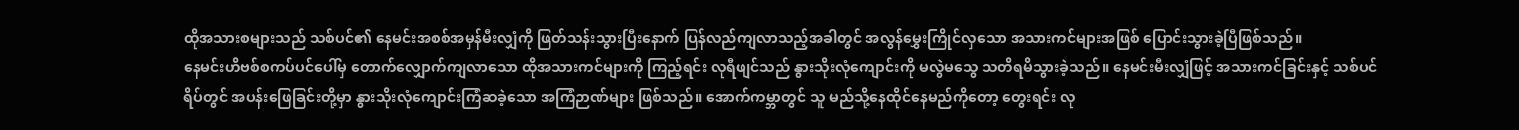ထိုအသားစများသည် သစ်ပင်၏ နေမင်းအစစ်အမှန်မီးလျှံကို ဖြတ်သန်းသွားပြီးနောက် ပြန်လည်ကျလာသည့်အခါတွင် အလွန်မွှေးကြိုင်လှသော အသားကင်များအဖြစ် ပြောင်းသွားခဲ့ပြီဖြစ်သည်။
နေမင်းဟိဗစ်စကပ်ပင်ပေါ်မှ တောက်လျှောက်ကျလာသော ထိုအသားကင်များကို ကြည့်ရင်း လုရီဖျင်သည် နွားသိုးလုံကျောင်းကို မလွဲမသွေ သတိရမိသွားခဲ့သည်။ နေမင်းမီးလျှံဖြင့် အသားကင်ခြင်းနှင့် သစ်ပင်ရိပ်တွင် အပန်းဖြေခြင်းတို့မှာ နွားသိုးလုံကျောင်းကြံဆခဲ့သော အကြံဉာဏ်များ ဖြစ်သည်။ အောက်ကမ္ဘာတွင် သူ မည်သို့နေထိုင်နေမည်ကိုတော့ တွေးရင်း လု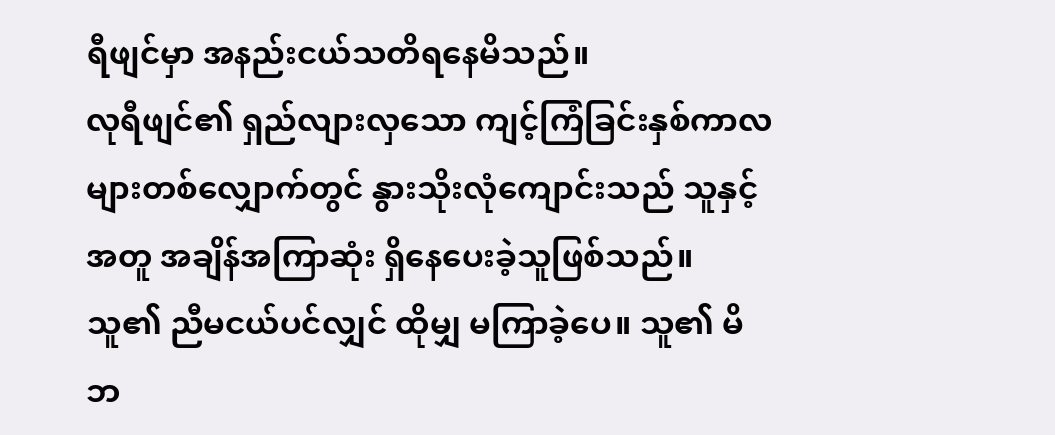ရီဖျင်မှာ အနည်းငယ်သတိရနေမိသည်။
လုရီဖျင်၏ ရှည်လျားလှသော ကျင့်ကြံခြင်းနှစ်ကာလများတစ်လျှောက်တွင် နွားသိုးလုံကျောင်းသည် သူနှင့်အတူ အချိန်အကြာဆုံး ရှိနေပေးခဲ့သူဖြစ်သည်။ သူ၏ ညီမငယ်ပင်လျှင် ထိုမျှ မကြာခဲ့ပေ။ သူ၏ မိဘ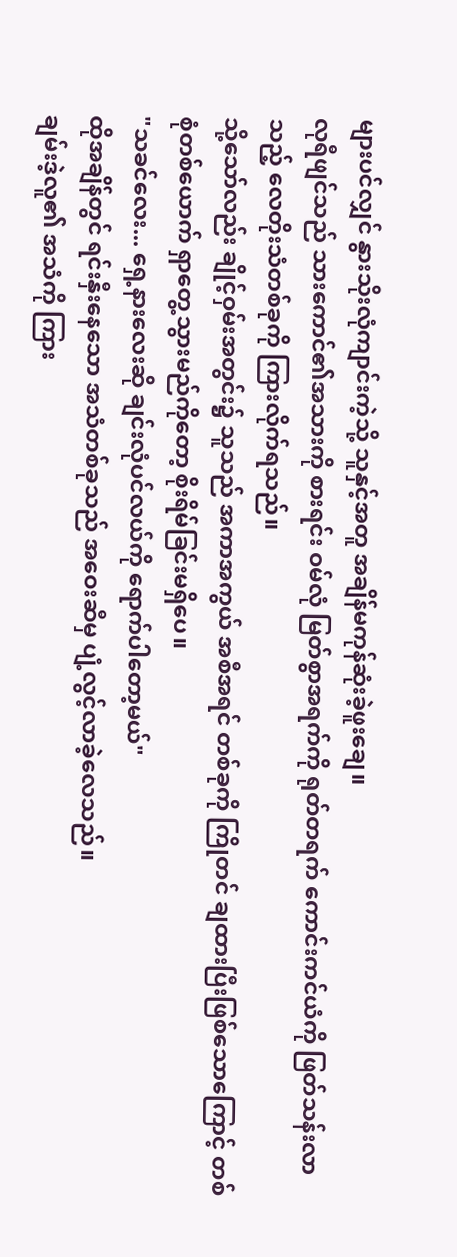များပင်လျှင် နွားသိုးလုံကျာင်းကဲ့သို့ သူနှင့်အတူ အချိန်မကုန်ဆုံးခဲ့ဖူးချေ။
လုရီဖျင်သည် သားကောင်၏အသားကို စားရင်း ဝမ်လုံ မြတ်စွာအရက်ကို ရုတ်တရက် ကောင်းကင်ယံကို ဖြတ်သန်းလာသည့် လေတိုးသံတစ်ခုကို ကြားလိုက်ရသည်။
သို့သော်လည်း ချိုင့်ဝှမ်းအတွင်း၌ သူသည် အကာအကွယ် အစီအရင် တစ်ခုကို ကြိုတင် ချထားပြီးဖြစ်သောကြောင့် တစ်စုံတစ်ယောက် ရှာတွေ့သွားမည်ကိုတော့ စိုးရိမ်ခြင်းမရှိပေ။
"သခင်လေး... ရှေ့နားလေးဆို ချင်းလုံပင်လယ်ကို ရောက်ပါတော့မယ်"
ထိုအချိန်တွင် ရင်းနှီးနေသော အသံတစ်ခုသည် အဝေးဆီမှ ပျံ့လွင့်လာခဲ့လေသည်။
ချမ်းဒဲ့လူ၏ အသံကို ကြား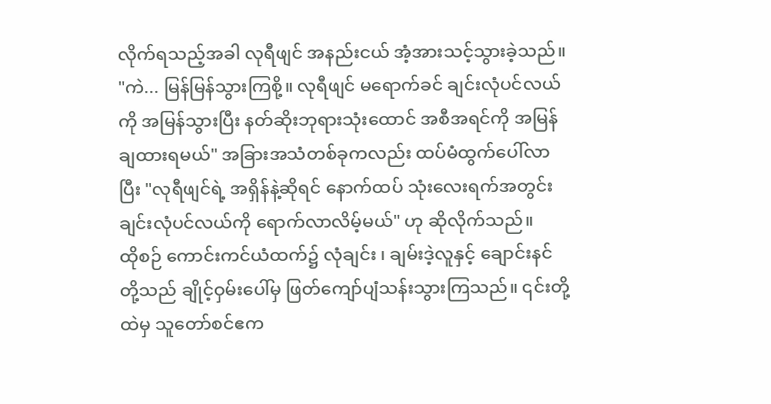လိုက်ရသည့်အခါ လုရီဖျင် အနည်းငယ် အံ့အားသင့်သွားခဲ့သည်။
"ကဲ... မြန်မြန်သွားကြစို့။ လုရီဖျင် မရောက်ခင် ချင်းလုံပင်လယ်ကို အမြန်သွားပြီး နတ်ဆိုးဘုရားသုံးထောင် အစီအရင်ကို အမြန်ချထားရမယ်" အခြားအသံတစ်ခုကလည်း ထပ်မံထွက်ပေါ်လာပြီး "လုရီဖျင်ရဲ့ အရှိန်နဲ့ဆိုရင် နောက်ထပ် သုံးလေးရက်အတွင်း ချင်းလုံပင်လယ်ကို ရောက်လာလိမ့်မယ်" ဟု ဆိုလိုက်သည်။
ထိုစဉ် ကောင်းကင်ယံထက်၌ လုံချင်း ၊ ချမ်းဒဲ့လူနှင့် ချောင်းနင် တို့သည် ချိုင့်ဝှမ်းပေါ်မှ ဖြတ်ကျော်ပျံသန်းသွားကြသည်။ ၎င်းတို့ထဲမှ သူတော်စင်ဧက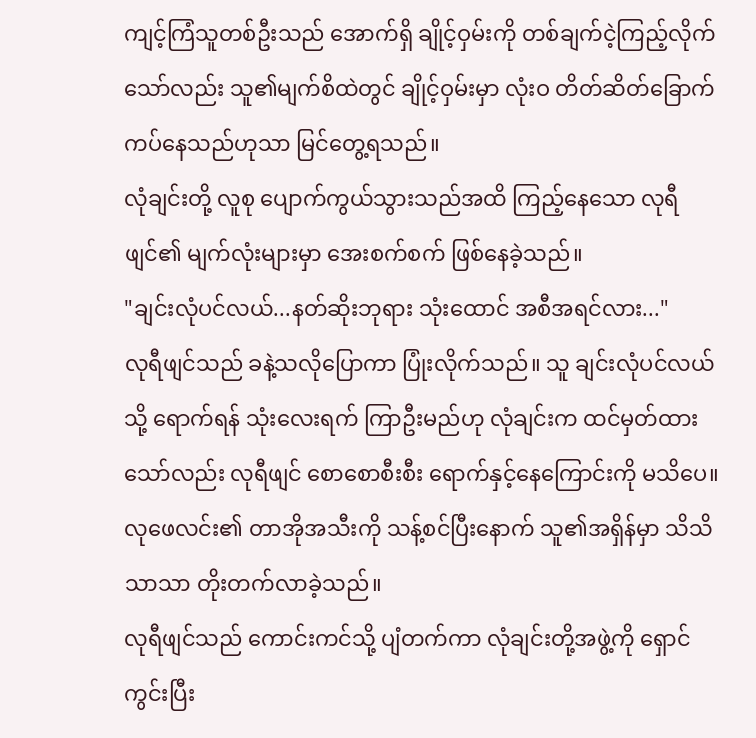ကျင့်ကြံသူတစ်ဦးသည် အောက်ရှိ ချိုင့်ဝှမ်းကို တစ်ချက်ငဲ့ကြည့်လိုက်သော်လည်း သူ၏မျက်စိထဲတွင် ချိုင့်ဝှမ်းမှာ လုံးဝ တိတ်ဆိတ်ခြောက်ကပ်နေသည်ဟုသာ မြင်တွေ့ရသည်။
လုံချင်းတို့ လူစု ပျောက်ကွယ်သွားသည်အထိ ကြည့်နေသော လုရီဖျင်၏ မျက်လုံးများမှာ အေးစက်စက် ဖြစ်နေခဲ့သည်။
"ချင်းလုံပင်လယ်...နတ်ဆိုးဘုရား သုံးထောင် အစီအရင်လား..."
လုရီဖျင်သည် ခနဲ့သလိုပြောကာ ပြုံးလိုက်သည်။ သူ ချင်းလုံပင်လယ်သို့ ရောက်ရန် သုံးလေးရက် ကြာဦးမည်ဟု လုံချင်းက ထင်မှတ်ထားသော်လည်း လုရီဖျင် စောစောစီးစီး ရောက်နှင့်နေကြောင်းကို မသိပေ။ လုဖေလင်း၏ တာအိုအသီးကို သန့်စင်ပြီးနောက် သူ၏အရှိန်မှာ သိသိသာသာ တိုးတက်လာခဲ့သည်။
လုရီဖျင်သည် ကောင်းကင်သို့ ပျံတက်ကာ လုံချင်းတို့အဖွဲ့ကို ရှောင်ကွင်းပြီး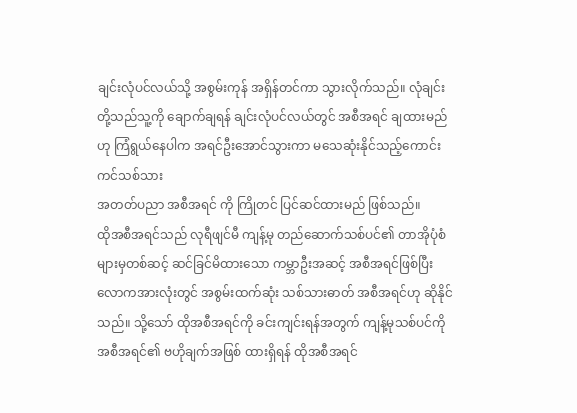ချင်းလုံပင်လယ်သို့ အစွမ်းကုန် အရှိန်တင်ကာ သွားလိုက်သည်။ လုံချင်းတို့သည်သူ့ကို ချောက်ချရန် ချင်းလုံပင်လယ်တွင် အစီအရင် ချထားမည်ဟု ကြံရွယ်နေပါက အရင်ဦးအောင်သွားကာ မသေဆုံးနိုင်သည့်ကောင်းကင်သစ်သား
အတတ်ပညာ အစီအရင် ကို ကြိုတင် ပြင်ဆင်ထားမည် ဖြစ်သည်။
ထိုအစီအရင်သည် လုရီဖျင်မီ ကျန့်မု တည်ဆောက်သစ်ပင်၏ တာအိုပုံစံများမှတစ်ဆင့် ဆင်ခြင်မိထားသော ကမ္ဘာဦးအဆင့် အစီအရင်ဖြစ်ပြီး လောကအားလုံးတွင် အစွမ်းထက်ဆုံး သစ်သားဓာတ် အစီအရင်ဟု ဆိုနိုင်သည်။ သို့သော် ထိုအစီအရင်ကို ခင်းကျင်းရန်အတွက် ကျန့်မုသစ်ပင်ကို အစီအရင်၏ ဗဟိုချက်အဖြစ် ထားရှိရန် ထိုအစီအရင်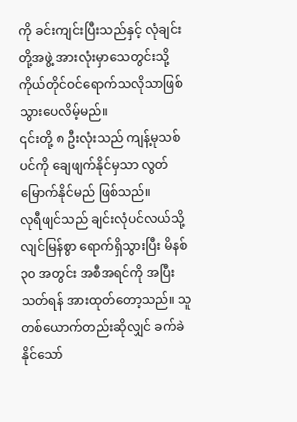ကို ခင်းကျင်းပြီးသည်နှင့် လုံချင်းတို့အဖွဲ့ အားလုံးမှာသေတွင်းသို့ ကိုယ်တိုင်ဝင်ရောက်သလိုသာဖြစ်သွားပေလိမ့်မည်။
၎င်းတို့ ၈ ဦးလုံးသည် ကျန့်မုသစ်ပင်ကို ချေဖျက်နိုင်မှသာ လွတ်မြောက်နိုင်မည် ဖြစ်သည်။
လုရီဖျင်သည် ချင်းလုံပင်လယ်သို့ လျင်မြန်စွာ ရောက်ရှိသွားပြီး မိနစ် ၃၀ အတွင်း အစီအရင်ကို အပြီးသတ်ရန် အားထုတ်တော့သည်။ သူတစ်ယောက်တည်းဆိုလျှင် ခက်ခဲနိုင်သော်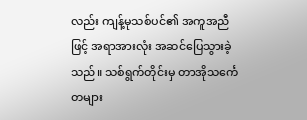လည်း ကျန့်မုသစ်ပင်၏ အကူအညီဖြင့် အရာအားလုံး အဆင်ပြေသွားခဲ့သည်။ သစ်ရွက်တိုင်းမှ တာအိုသင်္ကေတများ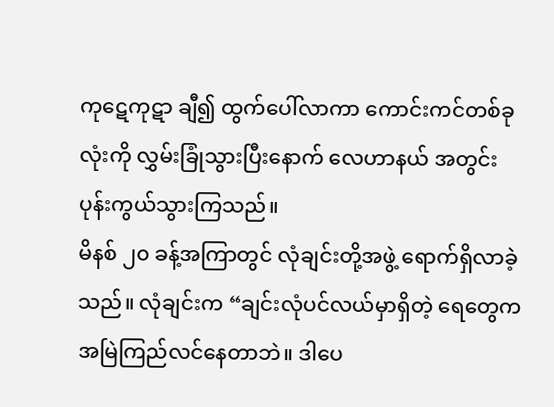ကုဋေကုဋာ ချီ၍ ထွက်ပေါ်လာကာ ကောင်းကင်တစ်ခုလုံးကို လွှမ်းခြုံသွားပြီးနောက် လေဟာနယ် အတွင်း ပုန်းကွယ်သွားကြသည်။
မိနစ် ၂၀ ခန့်အကြာတွင် လုံချင်းတို့အဖွဲ့ ရောက်ရှိလာခဲ့သည်။ လုံချင်းက “ချင်းလုံပင်လယ်မှာရှိတဲ့ ရေတွေက အမြဲကြည်လင်နေတာဘဲ။ ဒါပေ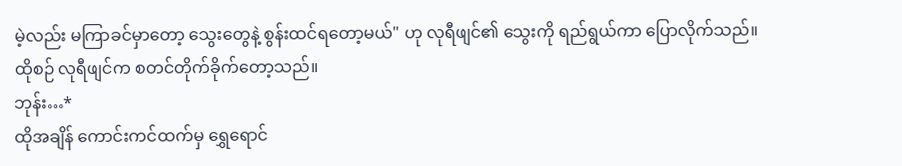မဲ့လည်း မကြာခင်မှာတော့ သွေးတွေနဲ့ စွန်းထင်ရတော့မယ်" ဟု လုရီဖျင်၏ သွေးကို ရည်ရွယ်ကာ ပြောလိုက်သည်။
ထိုစဉ် လုရီဖျင်က စတင်တိုက်ခိုက်တော့သည်။
ဘုန်း…*
ထိုအချိန် ကောင်းကင်ထက်မှ ရွှေရောင်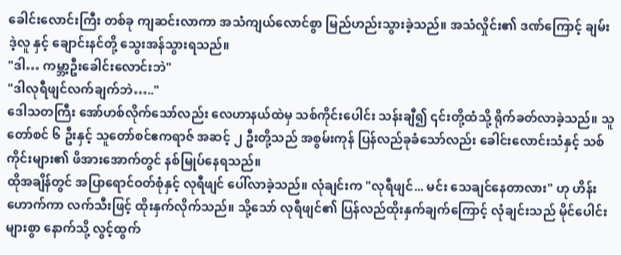ခေါင်းလောင်းကြီး တစ်ခု ကျဆင်းလာကာ အသံကျယ်လောင်စွာ မြည်ဟည်းသွားခဲ့သည်။ အသံလှိုင်း၏ ဒဏ်ကြောင့် ချမ်းဒဲ့လူ နှင့် ချောင်းနင်တို့ သွေးအန်သွားရသည်။
"ဒါ… ကမ္ဘာ့ဦးခေါင်းလောင်းဘဲ"
"ဒါလုရီဖျင်လက်ချက်ဘဲ….."
ဒေါသတကြီး အော်ဟစ်လိုက်သော်လည်း လေဟာနယ်ထဲမှ သစ်ကိုင်းပေါင်း သန်းချီ၍ ၎င်းတို့ထံသို့ ရိုက်ခတ်လာခဲ့သည်။ သူတော်စင် ၆ ဦးနှင့် သူတော်စင်ဧကရာဇ် အဆင့် ၂ ဦးတို့သည် အစွမ်းကုန် ပြန်လည်ခုခံသော်လည်း ခေါင်းလောင်းသံနှင့် သစ်ကိုင်းများ၏ ဖိအားအောက်တွင် နစ်မြုပ်နေရသည်။
ထိုအချိန်တွင် အပြာရောင်ဝတ်စုံနှင့် လုရီဖျင် ပေါ်လာခဲ့သည်။ လုံချင်းက "လုရီဖျင်... မင်း သေချင်နေတာလား" ဟု ဟိန်းဟောက်ကာ လက်သီးဖြင့် ထိုးနှက်လိုက်သည်။ သို့သော် လုရီဖျင်၏ ပြန်လည်ထိုးနှက်ချက်ကြောင့် လုံချင်းသည် မိုင်ပေါင်းများစွာ နောက်သို့ လွင့်ထွက်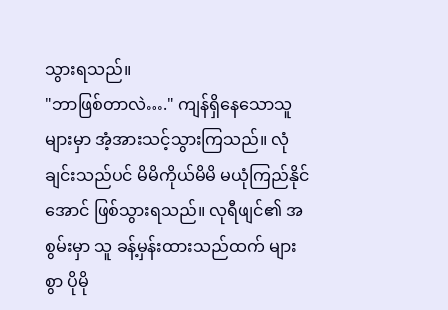သွားရသည်။
"ဘာဖြစ်တာလဲ…." ကျန်ရှိနေသောသူများမှာ အံ့အားသင့်သွားကြသည်။ လုံချင်းသည်ပင် မိမိကိုယ်မိမိ မယုံကြည်နိုင်အောင် ဖြစ်သွားရသည်။ လုရီဖျင်၏ အစွမ်းမှာ သူ ခန့်မှန်းထားသည်ထက် များစွာ ပိုမို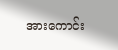အားကောင်း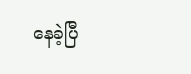နေခဲ့ပြီ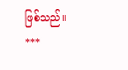ဖြစ်သည်။
***